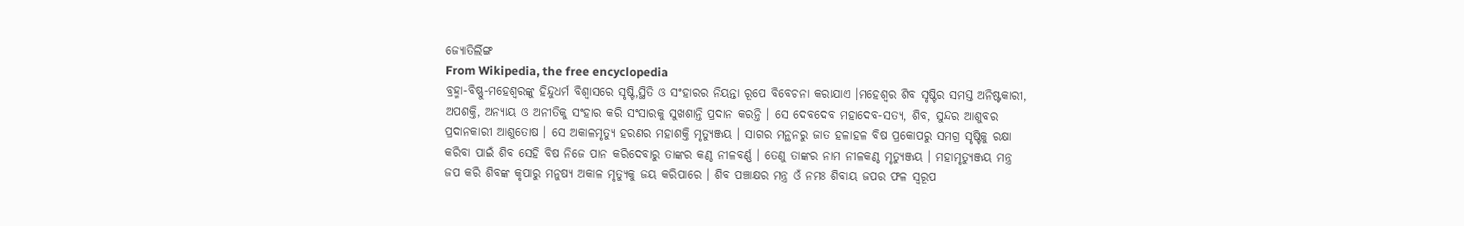ଜ୍ୟୋତିର୍ଲିଙ୍ଗ
From Wikipedia, the free encyclopedia
ବ୍ରହ୍ମା-ବିଷ୍ଣୁ-ମହେଶ୍ୱରଙ୍କୁ ହିନ୍ଦୁଧର୍ମ ବିଶ୍ୱାସରେ ସୃଷ୍ଟି,ସ୍ଥିତି ଓ ସଂହାରର ନିୟନ୍ତା ରୂପେ ବିବେଚନା କରାଯାଏ ।ମହେଶ୍ୱର ଶିବ ସୃଷ୍ଟିର ସମସ୍ତ ଅନିଷ୍ଟକାରୀ, ଅପଶକ୍ତି, ଅନ୍ୟାୟ ଓ ଅନୀତିକୁ ସଂହାର କରି ସଂସାରକୁ ସୁଖଶାନ୍ତି ପ୍ରଦାନ କରନ୍ତି । ସେ ଦେବଦେବ ମହାଦେବ-ସତ୍ୟ, ଶିବ, ସୁନ୍ଦର ଆଶୁବର ପ୍ରଦାନକାରୀ ଆଶୁତୋଷ । ସେ ଅକାଳମୃତ୍ୟୁ ହରଣର ମହାଶକ୍ତି ମୃତ୍ୟୁଞ୍ଜୟ । ସାଗର ମନ୍ଥନରୁ ଜାତ ହଳାହଳ ବିଷ ପ୍ରକୋପରୁ ସମଗ୍ର ସୃଷ୍ଟିକୁ ରକ୍ଷା କରିବା ପାଇଁ ଶିବ ସେହି ବିଷ ନିଜେ ପାନ କରିଦେବାରୁ ତାଙ୍କର କଣ୍ଠ ନୀଳବର୍ଣ୍ଣ । ତେଣୁ ତାଙ୍କର ନାମ ନୀଳକଣ୍ଠ ମୃତ୍ୟୁଞ୍ଜୟ । ମହାମୃତ୍ୟୁଞ୍ଜୟ ମନ୍ତ୍ର ଜପ କରି ଶିବଙ୍କ କୃପାରୁ ମନୁଷ୍ୟ ଅକାଳ ମୃତ୍ୟୁକୁ ଜୟ କରିପାରେ । ଶିବ ପଞ୍ଚାକ୍ଷର ମନ୍ତ୍ର ଓଁ ନମଃ ଶିବାୟ ଜପର ଫଳ ସ୍ୱରୂପ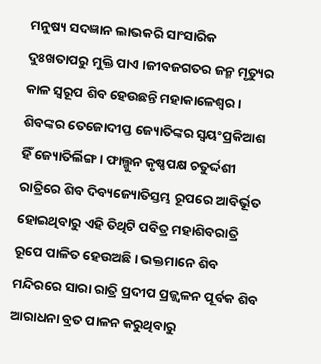ମନୁଷ୍ୟ ସଦଜ୍ଞାନ ଲାଭକରି ସାଂସାରିକ ଦୁଃଖତାପରୁ ମୁକ୍ତି ପାଏ ।ଜୀବଜଗତର ଜନ୍ମ ମୃତ୍ୟୁର କାଳ ସ୍ୱରୂପ ଶିବ ହେଉଛନ୍ତି ମହାକାଳେଶ୍ୱର ।
ଶିବଙ୍କର ତେଜୋଦୀପ୍ତ ଜ୍ୟୋତିଙ୍କର ସ୍ୱୟଂପ୍ରକିଆଶ ହିଁ ଜ୍ୟୋତିର୍ଲିଙ୍ଗ । ଫାଲ୍ଗୁନ କୃଷ୍ଣପକ୍ଷ ଚତୁର୍ଦ୍ଦଶୀ ରାତ୍ରିରେ ଶିବ ଦିବ୍ୟଜ୍ୟୋତିସ୍ତମ୍ଭ ରୂପରେ ଆବିର୍ଭୂତ ହୋଇଥିବାରୁ ଏହି ତିଥିଟି ପବିତ୍ର ମହାଶିବରାତ୍ରି ରୂପେ ପାଳିତ ହେଉଅଛି । ଭକ୍ତମାନେ ଶିବ ମନ୍ଦିରରେ ସାରା ରାତ୍ରି ପ୍ରଦୀପ ପ୍ରଜ୍ଜ୍ୱଳନ ପୂର୍ବକ ଶିବ ଆରାଧନା ବ୍ରତ ପାଳନ କରୁଥିବାରୁ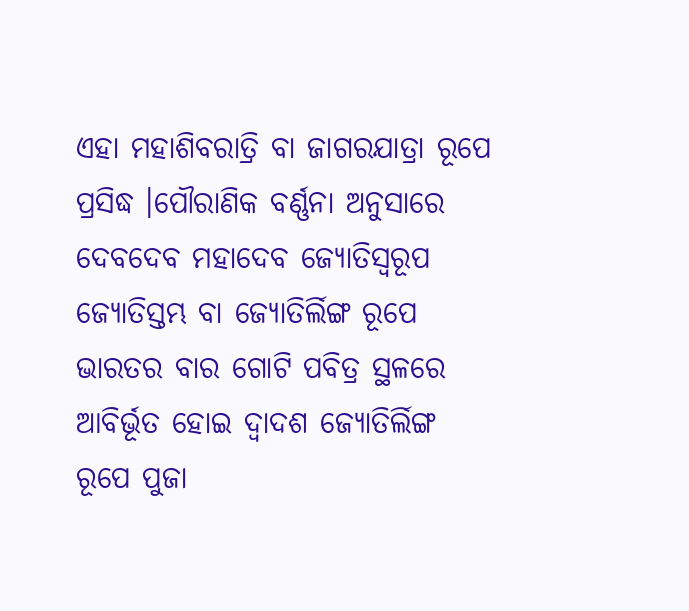ଏହା ମହାଶିବରାତ୍ରି ବା ଜାଗରଯାତ୍ରା ରୂପେ ପ୍ରସିଦ୍ଧ ।ପୌରାଣିକ ବର୍ଣ୍ଣନା ଅନୁସାରେ ଦେବଦେବ ମହାଦେବ ଜ୍ୟୋତିସ୍ୱରୂପ ଜ୍ୟୋତିସ୍ତମ୍ଭ ବା ଜ୍ୟୋତିର୍ଲିଙ୍ଗ ରୂପେ ଭାରତର ବାର ଗୋଟି ପବିତ୍ର ସ୍ଥଳରେ ଆବିର୍ଭୂତ ହୋଇ ଦ୍ୱାଦଶ ଜ୍ୟୋତିର୍ଲିଙ୍ଗ ରୂପେ ପୁଜା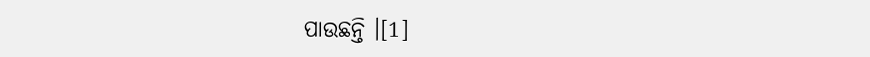ପାଉଛନ୍ତି ।[1]